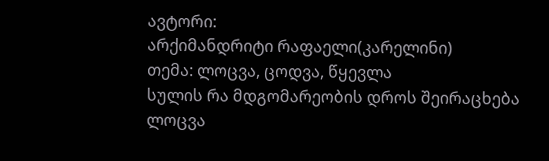ავტორი:
არქიმანდრიტი რაფაელი(კარელინი)
თემა: ლოცვა, ცოდვა, წყევლა
სულის რა მდგომარეობის დროს შეირაცხება ლოცვა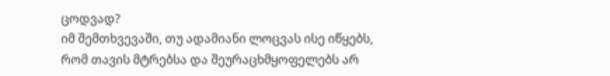ცოდვად?
იმ შემთხვევაში, თუ ადამიანი ლოცვას ისე იწყებს, რომ თავის მტრებსა და შეურაცხმყოფელებს არ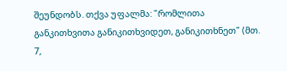შეუნდობს. თქვა უფალმა: "რომლითა განკითხვითა განიკითხვიდეთ, განიკითხნეთ" (მთ. 7,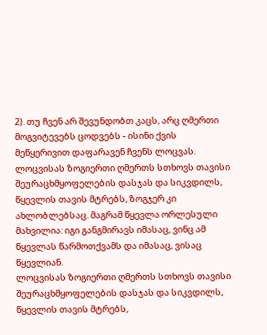2). თუ ჩვენ არ შევუნდობთ კაცს, არც ღმერთი მოგვიტევებს ცოდვებს - ისინი ქვის მეწყერივით დაფარავენ ჩვენს ლოცვას.
ლოცვისას ზოგიერთი ღმერთს სთხოვს თავისი შეურაცხმყოფელების დასჯას და სიკვდილს, წყევლის თავის მტრებს, ზოგჯერ კი ახლობლებსაც. მაგრამ წყევლა ორლესული მახვილია: იგი განგმირავს იმასაც, ვინც ამ წყევლას წარმოთქვამს და იმასაც, ვისაც წყევლიან.
ლოცვისას ზოგიერთი ღმერთს სთხოვს თავისი შეურაცხმყოფელების დასჯას და სიკვდილს, წყევლის თავის მტრებს,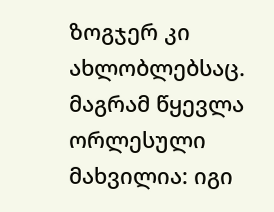ზოგჯერ კი ახლობლებსაც. მაგრამ წყევლა ორლესული მახვილია: იგი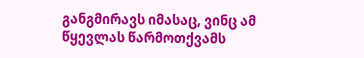განგმირავს იმასაც, ვინც ამ წყევლას წარმოთქვამს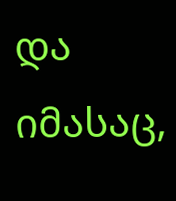და იმასაც,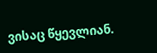ვისაც წყევლიან.